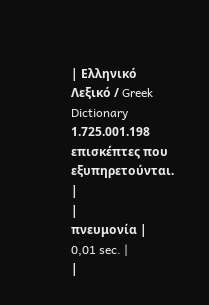| Ελληνικό Λεξικό / Greek Dictionary 1.725.001.198 επισκέπτες που εξυπηρετούνται. |
|
πνευμονία |
0,01 sec. |
|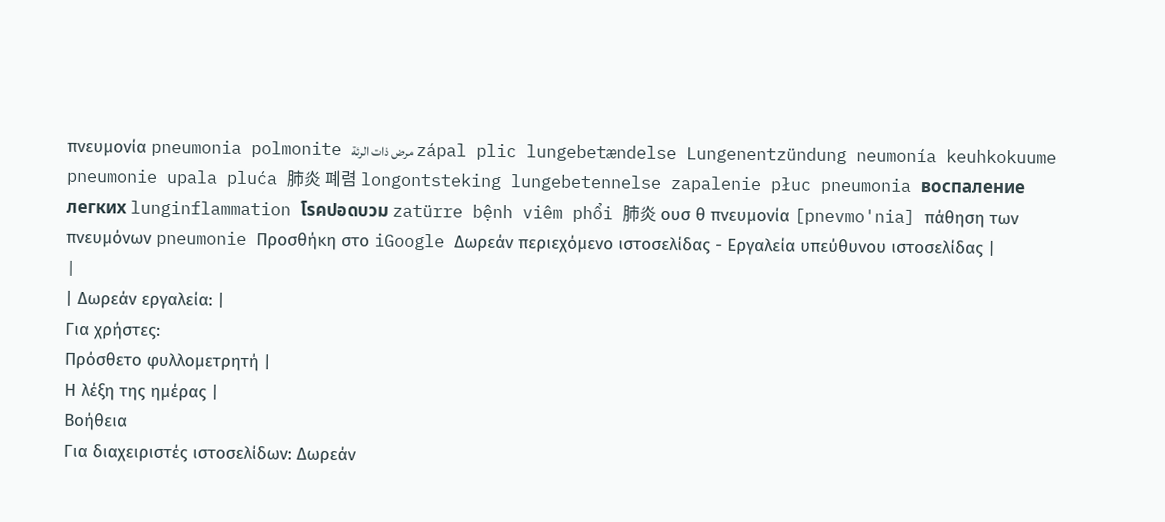πνευμονία pneumonia polmonite مرض ذات الرئة zápal plic lungebetændelse Lungenentzündung neumonía keuhkokuume pneumonie upala pluća 肺炎 폐렴 longontsteking lungebetennelse zapalenie płuc pneumonia воспаление легких lunginflammation โรคปอดบวม zatürre bệnh viêm phổi 肺炎 ουσ θ πνευμονία [pnevmo'nia] πάθηση των πνευμόνων pneumonie Προσθήκη στο iGoogle Δωρεάν περιεχόμενο ιστοσελίδας - Εργαλεία υπεύθυνου ιστοσελίδας |
|
| Δωρεάν εργαλεία: |
Για χρήστες:
Πρόσθετο φυλλομετρητή |
Η λέξη της ημέρας |
Βοήθεια
Για διαχειριστές ιστοσελίδων: Δωρεάν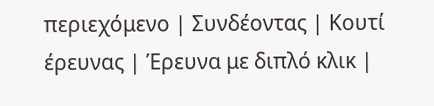περιεχόμενο | Συνδέοντας | Κουτί έρευνας | Έρευνα με διπλό κλικ |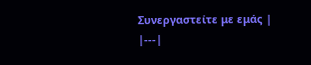Συνεργαστείτε με εμάς |
|---|